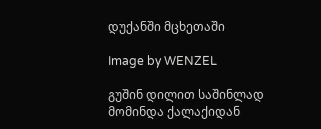დუქანში მცხეთაში

Image by WENZEL

გუშინ დილით საშინლად მომინდა ქალაქიდან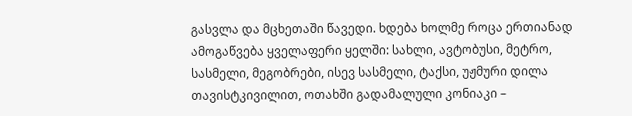გასვლა და მცხეთაში წავედი. ხდება ხოლმე როცა ერთიანად ამოგაწვება ყველაფერი ყელში: სახლი, ავტობუსი, მეტრო, სასმელი, მეგობრები, ისევ სასმელი, ტაქსი, უჟმური დილა თავისტკივილით, ოთახში გადამალული კონიაკი –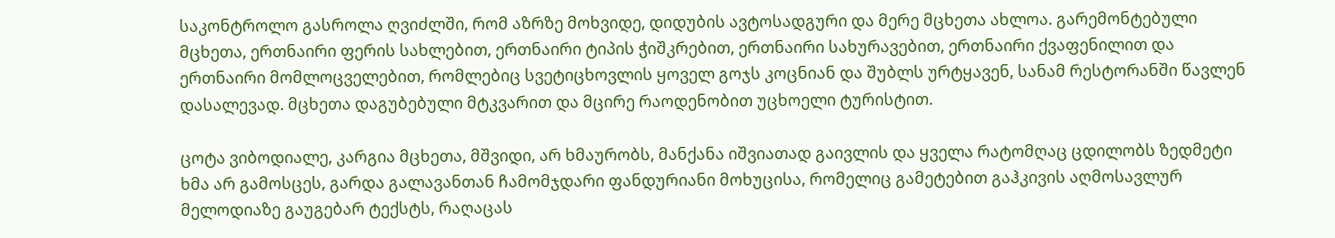საკონტროლო გასროლა ღვიძლში, რომ აზრზე მოხვიდე, დიდუბის ავტოსადგური და მერე მცხეთა ახლოა. გარემონტებული მცხეთა, ერთნაირი ფერის სახლებით, ერთნაირი ტიპის ჭიშკრებით, ერთნაირი სახურავებით, ერთნაირი ქვაფენილით და ერთნაირი მომლოცველებით, რომლებიც სვეტიცხოვლის ყოველ გოჯს კოცნიან და შუბლს ურტყავენ, სანამ რესტორანში წავლენ დასალევად. მცხეთა დაგუბებული მტკვარით და მცირე რაოდენობით უცხოელი ტურისტით.

ცოტა ვიბოდიალე, კარგია მცხეთა, მშვიდი, არ ხმაურობს, მანქანა იშვიათად გაივლის და ყველა რატომღაც ცდილობს ზედმეტი ხმა არ გამოსცეს, გარდა გალავანთან ჩამომჯდარი ფანდურიანი მოხუცისა, რომელიც გამეტებით გაჰკივის აღმოსავლურ მელოდიაზე გაუგებარ ტექსტს, რაღაცას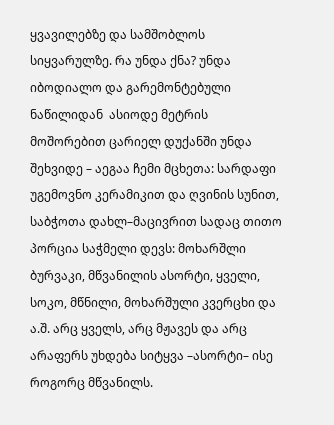ყვავილებზე და სამშობლოს სიყვარულზე. რა უნდა ქნა? უნდა იბოდიალო და გარემონტებული ნაწილიდან  ასიოდე მეტრის მოშორებით ცარიელ დუქანში უნდა შეხვიდე – აეგაა ჩემი მცხეთა: სარდაფი უგემოვნო კერამიკით და ღვინის სუნით, საბჭოთა დახლ–მაცივრით სადაც თითო პორცია საჭმელი დევს: მოხარშლი ბურვაკი, მწვანილის ასორტი, ყველი, სოკო, მწნილი, მოხარშული კვერცხი და ა.შ. არც ყველს, არც მჟავეს და არც არაფერს უხდება სიტყვა –ასორტი– ისე როგორც მწვანილს.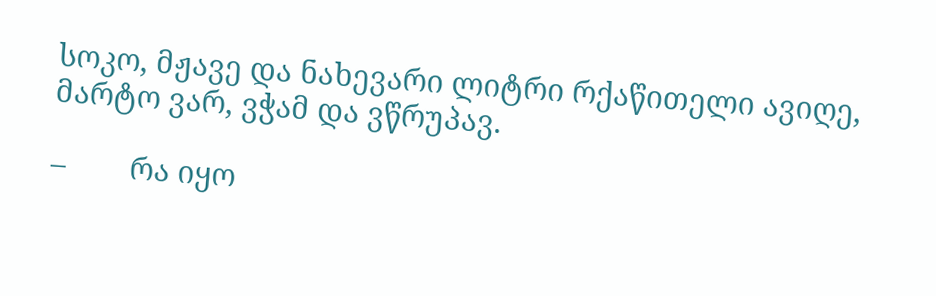სოკო, მჟავე და ნახევარი ლიტრი რქაწითელი ავიღე, მარტო ვარ, ვჭამ და ვწრუპავ.

–        რა იყო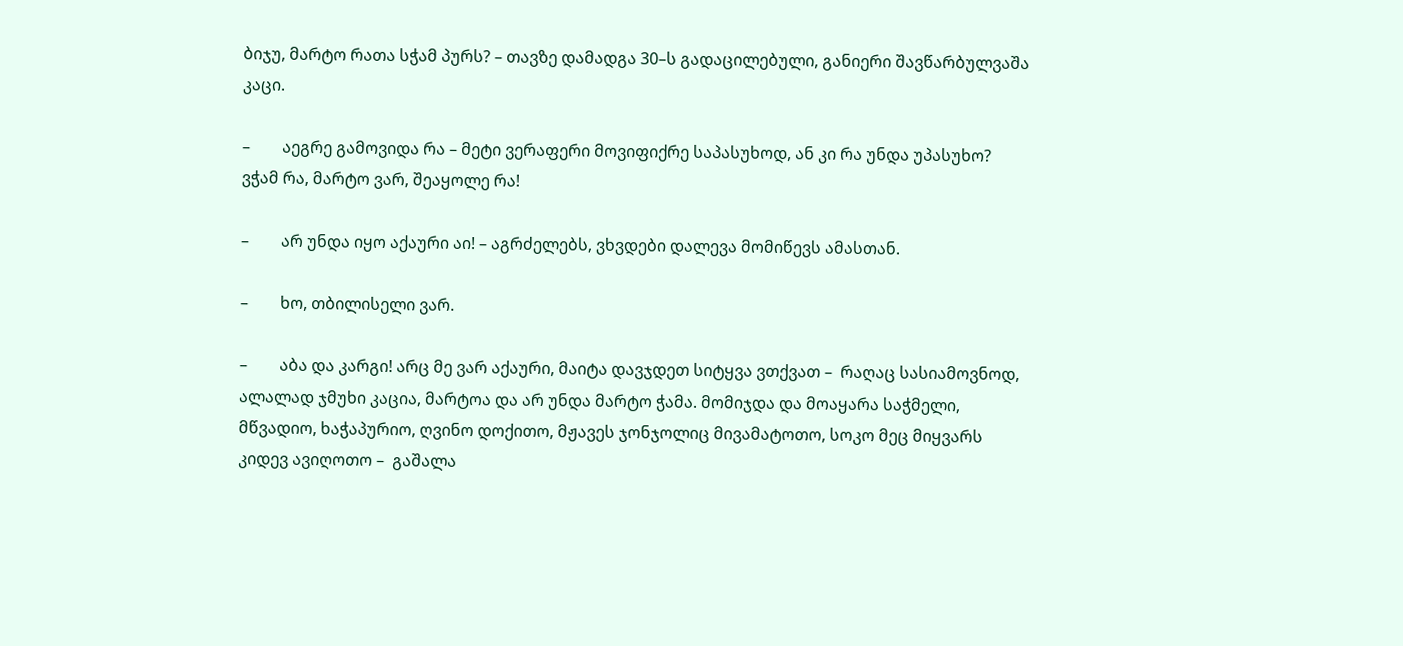ბიჯუ, მარტო რათა სჭამ პურს? – თავზე დამადგა 30–ს გადაცილებული, განიერი შავწარბულვაშა კაცი.

–        აეგრე გამოვიდა რა – მეტი ვერაფერი მოვიფიქრე საპასუხოდ, ან კი რა უნდა უპასუხო? ვჭამ რა, მარტო ვარ, შეაყოლე რა!

–        არ უნდა იყო აქაური აი! – აგრძელებს, ვხვდები დალევა მომიწევს ამასთან.

–        ხო, თბილისელი ვარ.

–        აბა და კარგი! არც მე ვარ აქაური, მაიტა დავჯდეთ სიტყვა ვთქვათ –  რაღაც სასიამოვნოდ, ალალად ჯმუხი კაცია, მარტოა და არ უნდა მარტო ჭამა. მომიჯდა და მოაყარა საჭმელი, მწვადიო, ხაჭაპურიო, ღვინო დოქითო, მჟავეს ჯონჯოლიც მივამატოთო, სოკო მეც მიყვარს კიდევ ავიღოთო –  გაშალა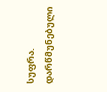სუფრა. დარწმუნებული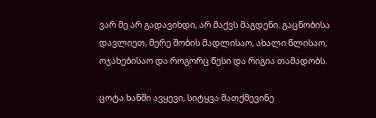ვარ მე არ გადავიხდი, არ მაქვს მაგდენი. გაცნობისა დავლიეთ, მერე შობის მადლისაო, ახალი წლისაო, ოჯახებისაო და როგორც წესი და რიგია თამადობს.

ცოტა ხანში ავყევი, სიტყვა მათქმევინე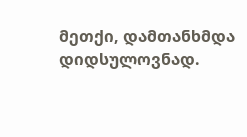მეთქი, დამთანხმდა დიდსულოვნად.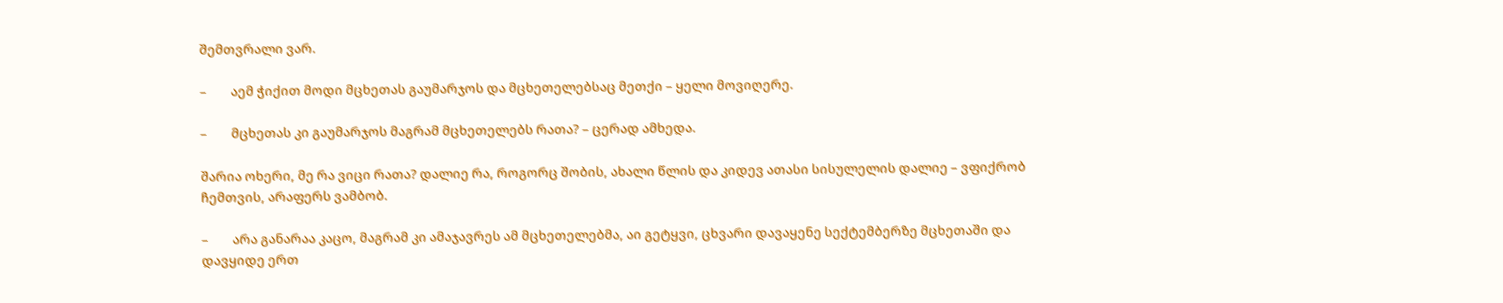შემთვრალი ვარ.

–        აემ ჭიქით მოდი მცხეთას გაუმარჯოს და მცხეთელებსაც მეთქი – ყელი მოვიღერე.

–        მცხეთას კი გაუმარჯოს მაგრამ მცხეთელებს რათა? – ცერად ამხედა.

შარია ოხერი, მე რა ვიცი რათა? დალიე რა, როგორც შობის, ახალი წლის და კიდევ ათასი სისულელის დალიე – ვფიქრობ ჩემთვის, არაფერს ვამბობ.

–        არა განარაა კაცო, მაგრამ კი ამაჯავრეს ამ მცხეთელებმა, აი გეტყვი, ცხვარი დავაყენე სექტემბერზე მცხეთაში და დავყიდე ერთ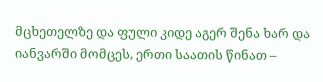მცხეთელზე და ფული კიდე აგერ შენა ხარ და იანვარში მომცეს, ერთი საათის წინათ –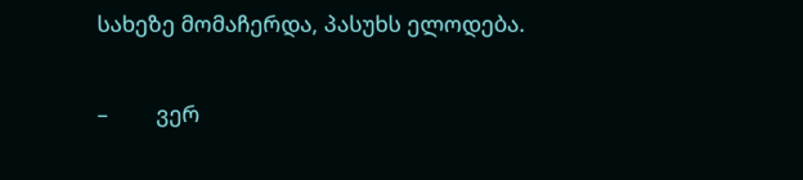სახეზე მომაჩერდა, პასუხს ელოდება.

–        ვერ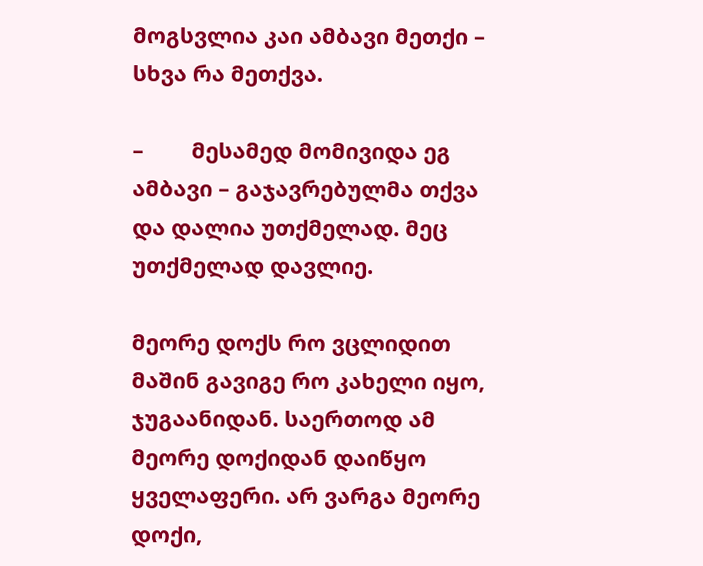მოგსვლია კაი ამბავი მეთქი – სხვა რა მეთქვა.

–        მესამედ მომივიდა ეგ ამბავი – გაჯავრებულმა თქვა და დალია უთქმელად. მეც უთქმელად დავლიე.

მეორე დოქს რო ვცლიდით მაშინ გავიგე რო კახელი იყო, ჯუგაანიდან. საერთოდ ამ მეორე დოქიდან დაიწყო ყველაფერი. არ ვარგა მეორე დოქი,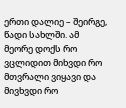ერთი დალიე – შეირგე, წადი სახლში. ამ მეორე დოქს რო ვცლიდით მიხვდი რო მთვრალი ვიყავი და მივხვდი რო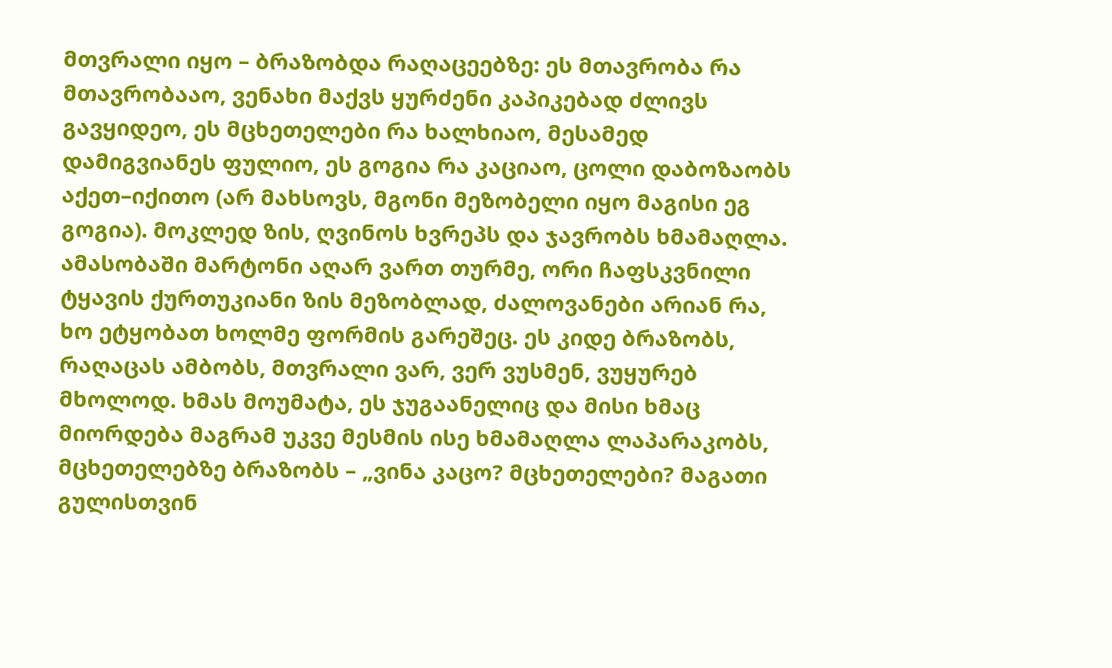მთვრალი იყო – ბრაზობდა რაღაცეებზე: ეს მთავრობა რა მთავრობააო, ვენახი მაქვს ყურძენი კაპიკებად ძლივს გავყიდეო, ეს მცხეთელები რა ხალხიაო, მესამედ დამიგვიანეს ფულიო, ეს გოგია რა კაციაო, ცოლი დაბოზაობს აქეთ–იქითო (არ მახსოვს, მგონი მეზობელი იყო მაგისი ეგ გოგია). მოკლედ ზის, ღვინოს ხვრეპს და ჯავრობს ხმამაღლა. ამასობაში მარტონი აღარ ვართ თურმე, ორი ჩაფსკვნილი ტყავის ქურთუკიანი ზის მეზობლად, ძალოვანები არიან რა, ხო ეტყობათ ხოლმე ფორმის გარეშეც. ეს კიდე ბრაზობს, რაღაცას ამბობს, მთვრალი ვარ, ვერ ვუსმენ, ვუყურებ მხოლოდ. ხმას მოუმატა, ეს ჯუგაანელიც და მისი ხმაც მიორდება მაგრამ უკვე მესმის ისე ხმამაღლა ლაპარაკობს, მცხეთელებზე ბრაზობს – „ვინა კაცო? მცხეთელები? მაგათი გულისთვინ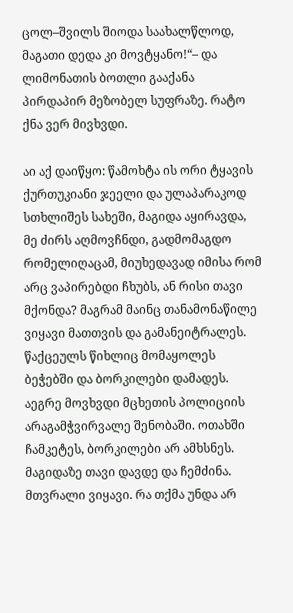ცოლ–შვილს შიოდა საახალწლოდ, მაგათი დედა კი მოვტყანო!“– და ლიმონათის ბოთლი გააქანა პირდაპირ მეზობელ სუფრაზე. რატო ქნა ვერ მივხვდი.

აი აქ დაიწყო: წამოხტა ის ორი ტყავის ქურთუკიანი ჯეელი და ულაპარაკოდ სთხლიშეს სახეში, მაგიდა აყირავდა, მე ძირს აღმოვჩნდი, გადმომაგდო რომელიღაცამ, მიუხედავად იმისა რომ არც ვაპირებდი ჩხუბს, ან რისი თავი მქონდა? მაგრამ მაინც თანამონაწილე ვიყავი მათთვის და გამანეიტრალეს. წაქცეულს წიხლიც მომაყოლეს ბეჭებში და ბორკილები დამადეს. აეგრე მოვხვდი მცხეთის პოლიციის არაგამჭვირვალე შენობაში. ოთახში ჩამკეტეს, ბორკილები არ ამხსნეს. მაგიდაზე თავი დავდე და ჩემძინა. მთვრალი ვიყავი. რა თქმა უნდა არ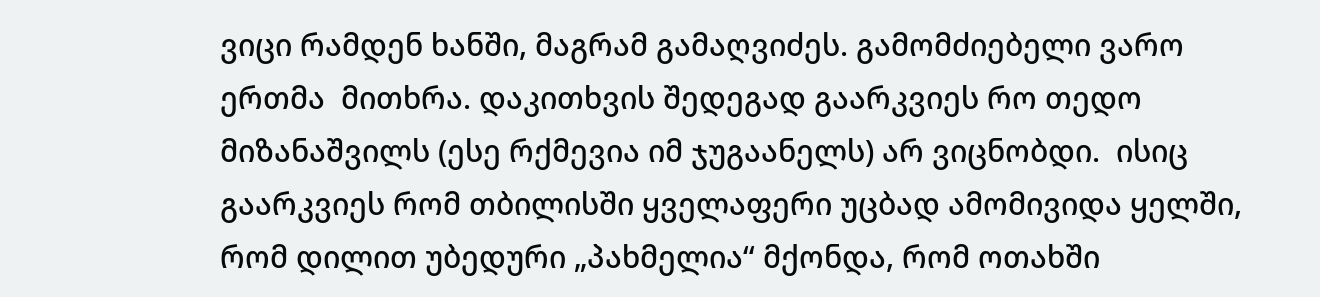ვიცი რამდენ ხანში, მაგრამ გამაღვიძეს. გამომძიებელი ვარო ერთმა  მითხრა. დაკითხვის შედეგად გაარკვიეს რო თედო მიზანაშვილს (ესე რქმევია იმ ჯუგაანელს) არ ვიცნობდი.  ისიც გაარკვიეს რომ თბილისში ყველაფერი უცბად ამომივიდა ყელში, რომ დილით უბედური „პახმელია“ მქონდა, რომ ოთახში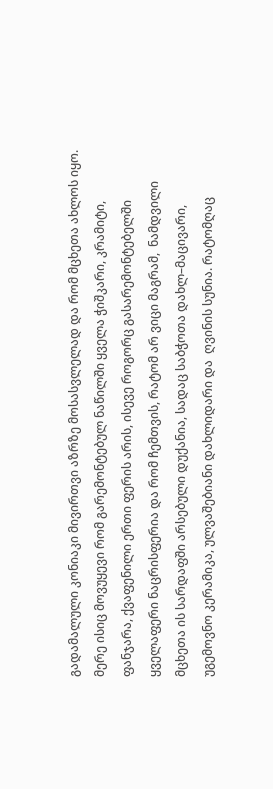გადამალული კონიაკი მივირთვი აზრზე მოსასვლელად და რომ მცხეთა ახლოს იყო. მერე ისიც მოვუყევი რომ გარემონტებულ ნაწილში ყველა ჭიშკარი, კრამიტი, ფანჯარა, ქვაფენილი ერთი ფერის არის, ისევე როგორც გასარემონტებელში ყველაფერი ნაცრისფერია და რომ ჩემთვის, რატომ არ ვიცი მაგრამ,  ნამდვილი მცხეთა ის სარდაფში არსებული დუქანია, სადაც საბჭოთა დახლ–მაცივარი, უგემოვნო კერამიკა, ულვაშებიანი დახლიდარი და  ღვინის სუნია. რატომღაც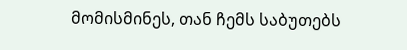მომისმინეს, თან ჩემს საბუთებს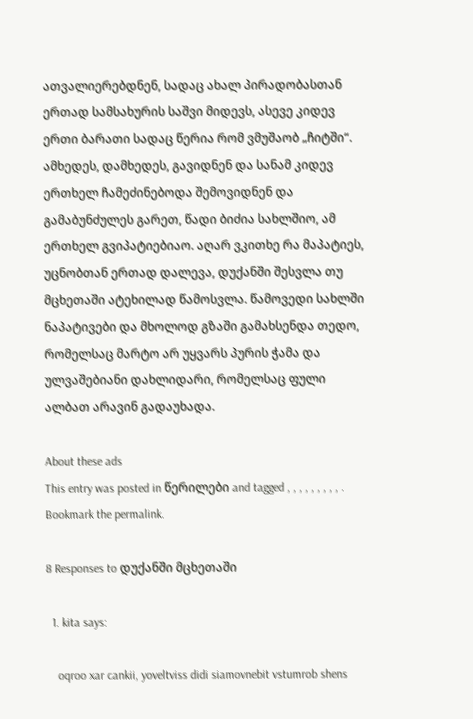ათვალიერებდნენ, სადაც ახალ პირადობასთან ერთად სამსახურის საშვი მიდევს, ასევე კიდევ ერთი ბარათი სადაც წერია რომ ვმუშაობ „ჩიტში“. ამხედეს, დამხედეს, გავიდნენ და სანამ კიდევ ერთხელ ჩამეძინებოდა შემოვიდნენ და გამაბუნძულეს გარეთ, წადი ბიძია სახლშიო, ამ ერთხელ გვიპატიებიაო. აღარ ვკითხე რა მაპატიეს, უცნობთან ერთად დალევა, დუქანში შესვლა თუ მცხეთაში ატეხილად წამოსვლა. წამოვედი სახლში ნაპატივები და მხოლოდ გზაში გამახსენდა თედო, რომელსაც მარტო არ უყვარს პურის ჭამა და ულვაშებიანი დახლიდარი, რომელსაც ფული ალბათ არავინ გადაუხადა.

About these ads
This entry was posted in წერილები and tagged , , , , , , , , , . Bookmark the permalink.

8 Responses to დუქანში მცხეთაში

  1. kita says:

    oqroo xar cankii, yoveltviss didi siamovnebit vstumrob shens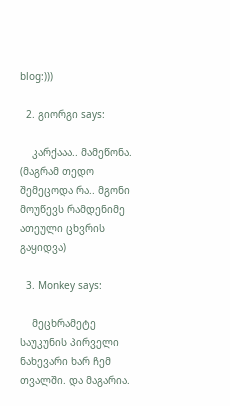blog:)))

  2. გიორგი says:

    კარქააა.. მამეწონა. (მაგრამ თედო შემეცოდა რა.. მგონი მოუწევს რამდენიმე ათეული ცხვრის გაყიდვა)

  3. Monkey says:

    მეცხრამეტე საუკუნის პირველი ნახევარი ხარ ჩემ თვალში. და მაგარია.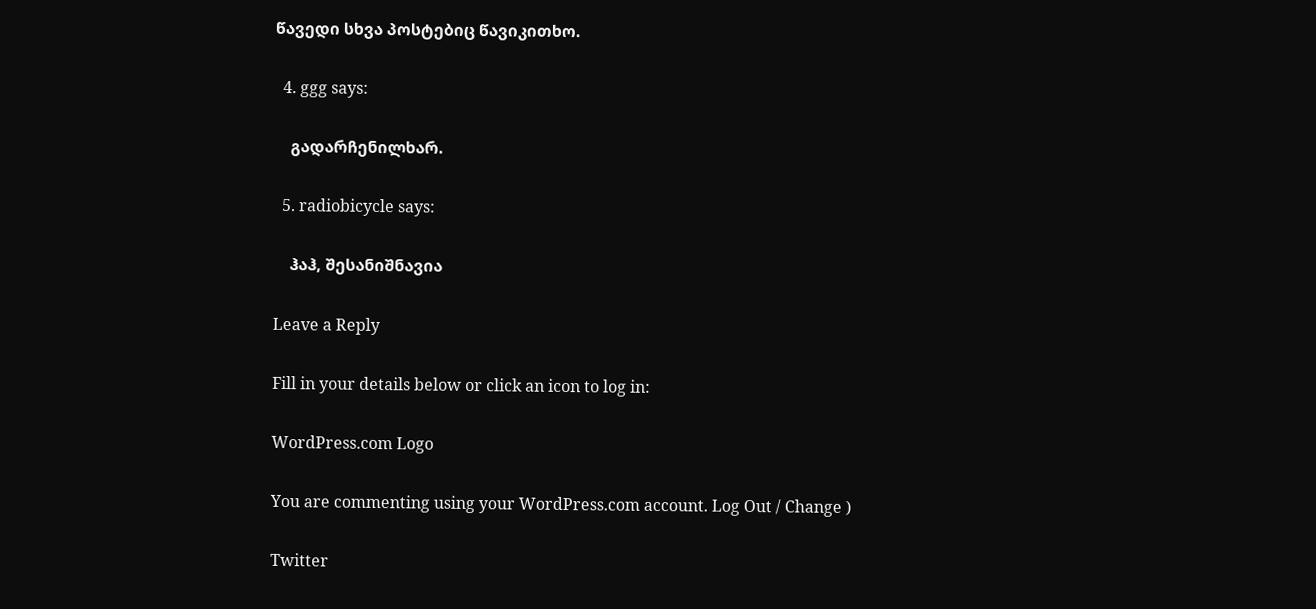წავედი სხვა პოსტებიც წავიკითხო.

  4. ggg says:

    გადარჩენილხარ.

  5. radiobicycle says:

    ჰაჰ, შესანიშნავია

Leave a Reply

Fill in your details below or click an icon to log in:

WordPress.com Logo

You are commenting using your WordPress.com account. Log Out / Change )

Twitter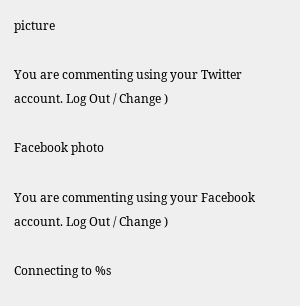picture

You are commenting using your Twitter account. Log Out / Change )

Facebook photo

You are commenting using your Facebook account. Log Out / Change )

Connecting to %s